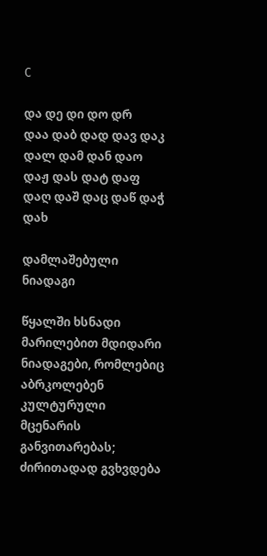C

და დე დი დო დრ
დაა დაბ დად დავ დაკ დალ დამ დან დაო დაჟ დას დატ დაფ დაღ დაშ დაც დაწ დაჭ დახ

დამლაშებული ნიადაგი

წყალში ხსნადი მარილებით მდიდარი ნიადაგები, რომლებიც აბრკოლებენ კულტურული მცენარის განვითარებას; ძირითადად გვხვდება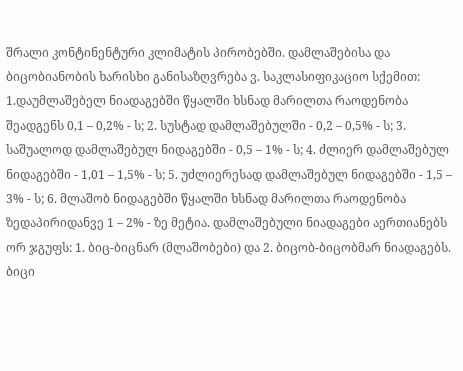შრალი კონტინენტური კლიმატის პირობებში. დამლაშებისა და ბიცობიანობის ხარისხი განისაზღვრება ვ. საკლასიფიკაციო სქემით: 1.დაუმლაშებელ ნიადაგებში წყალში ხსნად მარილთა რაოდენობა შეადგენს 0,1 – 0,2% - ს; 2. სუსტად დამლაშებულში - 0,2 – 0,5% - ს; 3. საშუალოდ დამლაშებულ ნიდაგებში - 0,5 – 1% - ს; 4. ძლიერ დამლაშებულ ნიდაგებში - 1,01 – 1,5% - ს; 5. უძლიერესად დამლაშებულ ნიდაგებში - 1,5 – 3% - ს; 6. მლაშობ ნიდაგებში წყალში ხსნად მარილთა რაოდენობა ზედაპირიდანვე 1 – 2% - ზე მეტია. დამლაშებული ნიადაგები აერთიანებს ორ ჯგუფს: 1. ბიც-ბიცნარ (მლაშობები) და 2. ბიცობ-ბიცობმარ ნიადაგებს. ბიცი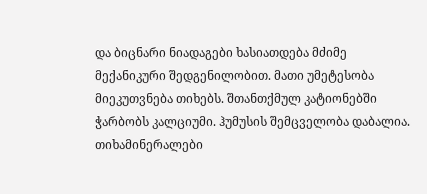და ბიცნარი ნიადაგები ხასიათდება მძიმე მექანიკური შედგენილობით. მათი უმეტესობა მიეკუთვნება თიხებს. შთანთქმულ კატიონებში ჭარბობს კალციუმი. ჰუმუსის შემცველობა დაბალია. თიხამინერალები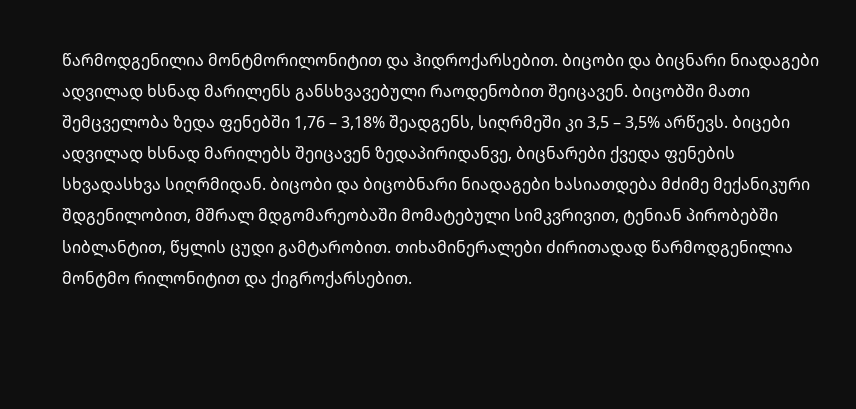წარმოდგენილია მონტმორილონიტით და ჰიდროქარსებით. ბიცობი და ბიცნარი ნიადაგები ადვილად ხსნად მარილენს განსხვავებული რაოდენობით შეიცავენ. ბიცობში მათი შემცველობა ზედა ფენებში 1,76 – 3,18% შეადგენს, სიღრმეში კი 3,5 – 3,5% არწევს. ბიცები ადვილად ხსნად მარილებს შეიცავენ ზედაპირიდანვე, ბიცნარები ქვედა ფენების სხვადასხვა სიღრმიდან. ბიცობი და ბიცობნარი ნიადაგები ხასიათდება მძიმე მექანიკური შდგენილობით, მშრალ მდგომარეობაში მომატებული სიმკვრივით, ტენიან პირობებში სიბლანტით, წყლის ცუდი გამტარობით. თიხამინერალები ძირითადად წარმოდგენილია მონტმო რილონიტით და ქიგროქარსებით.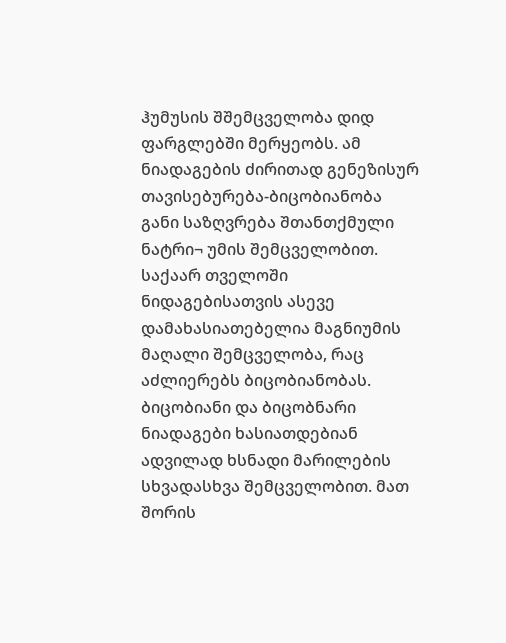ჰუმუსის შშემცველობა დიდ ფარგლებში მერყეობს. ამ ნიადაგების ძირითად გენეზისურ თავისებურება-ბიცობიანობა განი საზღვრება შთანთქმული ნატრი¬ უმის შემცველობით. საქაარ თველოში ნიდაგებისათვის ასევე დამახასიათებელია მაგნიუმის მაღალი შემცველობა, რაც აძლიერებს ბიცობიანობას. ბიცობიანი და ბიცობნარი ნიადაგები ხასიათდებიან ადვილად ხსნადი მარილების სხვადასხვა შემცველობით. მათ შორის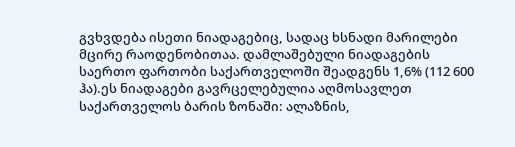გვხვდება ისეთი ნიადაგებიც, სადაც ხსნადი მარილები მცირე რაოდენობითაა. დამლაშებული ნიადაგების საერთო ფართობი საქართველოში შეადგენს 1,6% (112 600 ჰა).ეს ნიადაგები გავრცელებულია აღმოსავლეთ საქართველოს ბარის ზონაში: ალაზნის,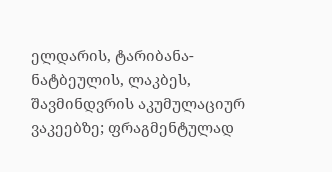ელდარის, ტარიბანა-ნატბეულის, ლაკბეს, შავმინდვრის აკუმულაციურ ვაკეებზე; ფრაგმენტულად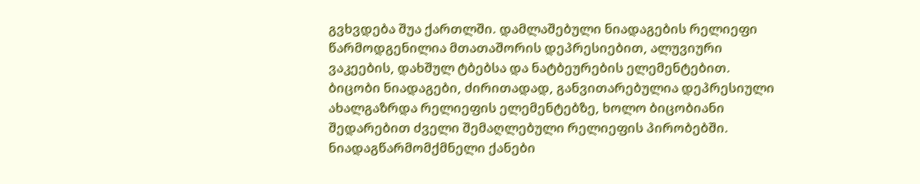გვხვდება შუა ქართლში. დამლაშებული ნიადაგების რელიეფი წარმოდგენილია მთათაშორის დეპრესიებით, ალუვიური ვაკეების, დახშულ ტბებსა და ნატბეურების ელემენტებით. ბიცობი ნიადაგები, ძირითადად, განვითარებულია დეპრესიული ახალგაზრდა რელიეფის ელემენტებზე, ხოლო ბიცობიანი შედარებით ძველი შემაღლებული რელიეფის პირობებში. ნიადაგწარმომქმნელი ქანები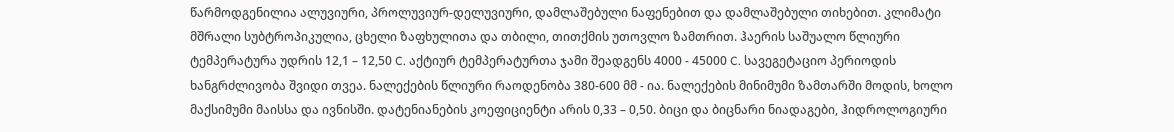წარმოდგენილია ალუვიური, პროლუვიურ-დელუვიური, დამლაშებული ნაფენებით და დამლაშებული თიხებით. კლიმატი მშრალი სუბტროპიკულია, ცხელი ზაფხულითა და თბილი, თითქმის უთოვლო ზამთრით. ჰაერის საშუალო წლიური ტემპერატურა უდრის 12,1 – 12,50 C. აქტიურ ტემპერატურთა ჯამი შეადგენს 4000 - 45000 C. სავეგეტაციო პერიოდის ხანგრძლივობა შვიდი თვეა. ნალექების წლიური რაოდენობა 380-600 მმ - ია. ნალექების მინიმუმი ზამთარში მოდის, ხოლო მაქსიმუმი მაისსა და ივნისში. დატენიანების კოეფიციენტი არის 0,33 – 0,50. ბიცი და ბიცნარი ნიადაგები, ჰიდროლოგიური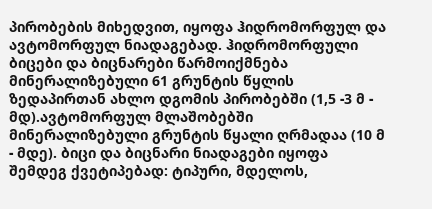პირობების მიხედვით, იყოფა ჰიდრომორფულ და ავტომორფულ ნიადაგებად. ჰიდრომორფული ბიცები და ბიცნარები წარმოიქმნება მინერალიზებული 61 გრუნტის წყლის ზედაპირთან ახლო დგომის პირობებში (1,5 -3 მ - მდ).ავტომორფულ მლაშობებში მინერალიზებული გრუნტის წყალი ღრმადაა (10 მ - მდე). ბიცი და ბიცნარი ნიადაგები იყოფა შემდეგ ქვეტიპებად: ტიპური, მდელოს,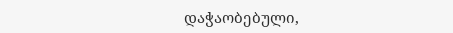დაჭაობებული,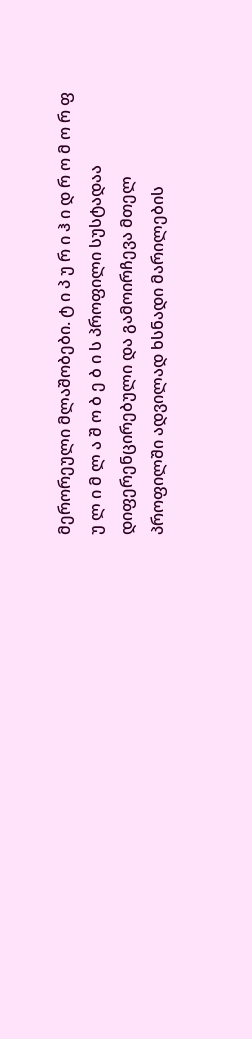მერორეული მლაშობები. ტ ი პ უ რ ი ჰ ი დ რ ო მ ო რ ფ უ ლ ი მ ლ ა შ ო ბ ე ბ ი ს პროფილი სუსტადაა დიფერენცირებული და გამოირჩევა მთელ პროფილში ადვილად ხსნადი მარილების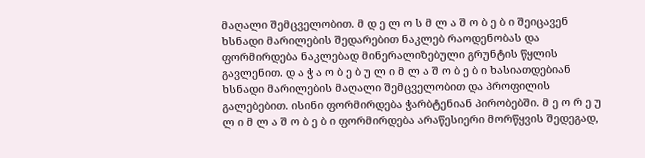მაღალი შემცველობით. მ დ ე ლ ო ს მ ლ ა შ ო ბ ე ბ ი შეიცავენ ხსნადი მარილების შედარებით ნაკლებ რაოდენობას და ფორმირდება ნაკლებად მინერალიზებული გრუნტის წყლის გავლენით. დ ა ჭ ა ო ბ ე ბ უ ლ ი მ ლ ა შ ო ბ ე ბ ი ხასიათდებიან ხსნადი მარილების მაღალი შემცველობით და პროფილის გალებებით. ისინი ფორმირდება ჭარბტენიან პირობებში. მ ე ო რ ე უ ლ ი მ ლ ა შ ო ბ ე ბ ი ფორმირდება არაწესიერი მორწყვის შედეგად,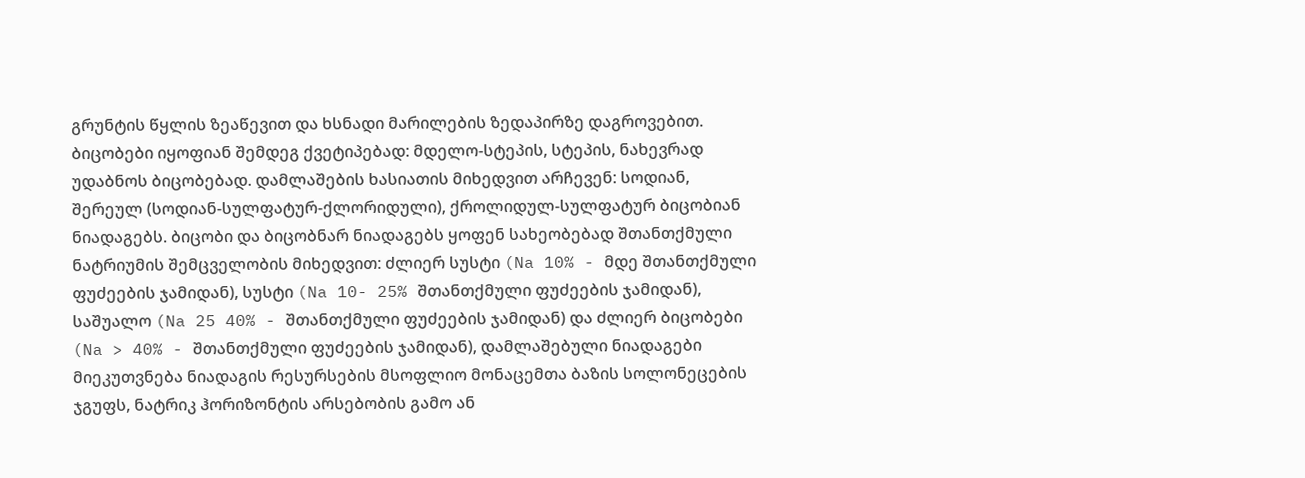გრუნტის წყლის ზეაწევით და ხსნადი მარილების ზედაპირზე დაგროვებით. ბიცობები იყოფიან შემდეგ ქვეტიპებად: მდელო-სტეპის, სტეპის, ნახევრად უდაბნოს ბიცობებად. დამლაშების ხასიათის მიხედვით არჩევენ: სოდიან, შერეულ (სოდიან-სულფატურ-ქლორიდული), ქროლიდულ-სულფატურ ბიცობიან ნიადაგებს. ბიცობი და ბიცობნარ ნიადაგებს ყოფენ სახეობებად შთანთქმული ნატრიუმის შემცველობის მიხედვით: ძლიერ სუსტი (Na 10% - მდე შთანთქმული ფუძეების ჯამიდან), სუსტი (Na 10- 25% შთანთქმული ფუძეების ჯამიდან), საშუალო (Na 25 40% - შთანთქმული ფუძეების ჯამიდან) და ძლიერ ბიცობები (Na > 40% - შთანთქმული ფუძეების ჯამიდან), დამლაშებული ნიადაგები მიეკუთვნება ნიადაგის რესურსების მსოფლიო მონაცემთა ბაზის სოლონეცების ჯგუფს, ნატრიკ ჰორიზონტის არსებობის გამო ან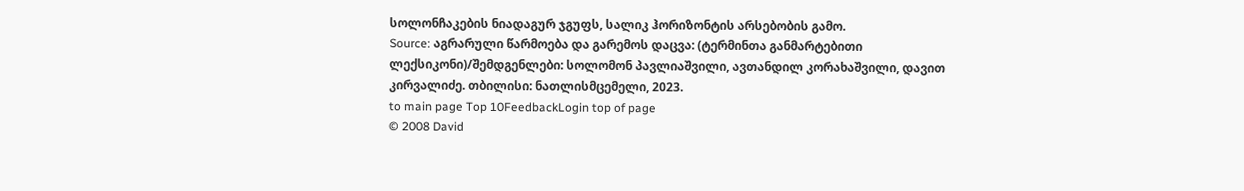სოლონჩაკების ნიადაგურ ჯგუფს, სალიკ ჰორიზონტის არსებობის გამო.
Source: აგრარული წარმოება და გარემოს დაცვა: (ტერმინთა განმარტებითი ლექსიკონი)/შემდგენლები: სოლომონ პავლიაშვილი, ავთანდილ კორახაშვილი, დავით კირვალიძე. თბილისი: ნათლისმცემელი, 2023.
to main page Top 10FeedbackLogin top of page
© 2008 David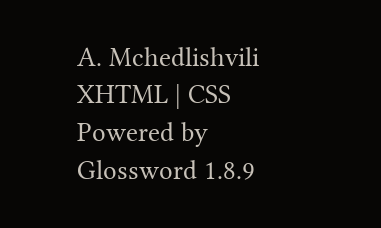A. Mchedlishvili XHTML | CSS Powered by Glossword 1.8.9